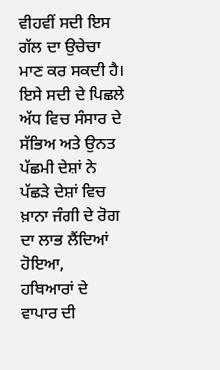ਵੀਹਵੀਂ ਸਦੀ ਇਸ ਗੱਲ ਦਾ ਉਚੇਚਾ ਮਾਣ ਕਰ ਸਕਦੀ ਹੈ। ਇਸੇ ਸਦੀ ਦੇ ਪਿਛਲੇ ਅੱਧ ਵਿਚ ਸੰਸਾਰ ਦੇ ਸੱਭਿਅ ਅਤੇ ਉਨਤ ਪੱਛਮੀ ਦੇਸ਼ਾਂ ਨੇ ਪੱਛੜੇ ਦੇਸ਼ਾਂ ਵਿਚ ਖ਼ਾਨਾ ਜੰਗੀ ਦੇ ਰੋਗ ਦਾ ਲਾਭ ਲੈਂਦਿਆਂ ਹੋਇਆ,
ਹਥਿਆਰਾਂ ਦੇ ਵਾਪਾਰ ਦੀ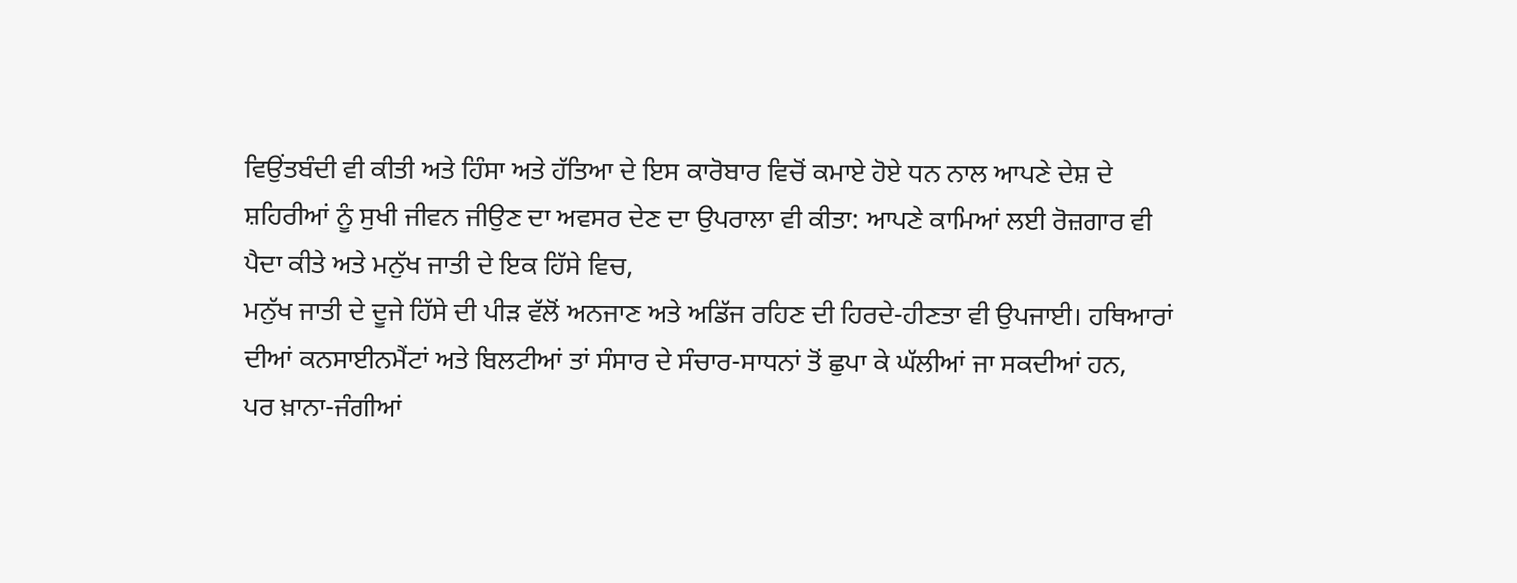ਵਿਉਂਤਬੰਦੀ ਵੀ ਕੀਤੀ ਅਤੇ ਹਿੰਸਾ ਅਤੇ ਹੱਤਿਆ ਦੇ ਇਸ ਕਾਰੋਬਾਰ ਵਿਚੋਂ ਕਮਾਏ ਹੋਏ ਧਨ ਨਾਲ ਆਪਣੇ ਦੇਸ਼ ਦੇ ਸ਼ਹਿਰੀਆਂ ਨੂੰ ਸੁਖੀ ਜੀਵਨ ਜੀਉਣ ਦਾ ਅਵਸਰ ਦੇਣ ਦਾ ਉਪਰਾਲਾ ਵੀ ਕੀਤਾ: ਆਪਣੇ ਕਾਮਿਆਂ ਲਈ ਰੋਜ਼ਗਾਰ ਵੀ ਪੈਦਾ ਕੀਤੇ ਅਤੇ ਮਨੁੱਖ ਜਾਤੀ ਦੇ ਇਕ ਹਿੱਸੇ ਵਿਚ,
ਮਨੁੱਖ ਜਾਤੀ ਦੇ ਦੂਜੇ ਹਿੱਸੇ ਦੀ ਪੀੜ ਵੱਲੋਂ ਅਨਜਾਣ ਅਤੇ ਅਡਿੱਜ ਰਹਿਣ ਦੀ ਹਿਰਦੇ-ਹੀਣਤਾ ਵੀ ਉਪਜਾਈ। ਹਥਿਆਰਾਂ ਦੀਆਂ ਕਨਸਾਈਨਮੈਂਟਾਂ ਅਤੇ ਬਿਲਟੀਆਂ ਤਾਂ ਸੰਸਾਰ ਦੇ ਸੰਚਾਰ-ਸਾਧਨਾਂ ਤੋਂ ਛੁਪਾ ਕੇ ਘੱਲੀਆਂ ਜਾ ਸਕਦੀਆਂ ਹਨ,
ਪਰ ਖ਼ਾਨਾ-ਜੰਗੀਆਂ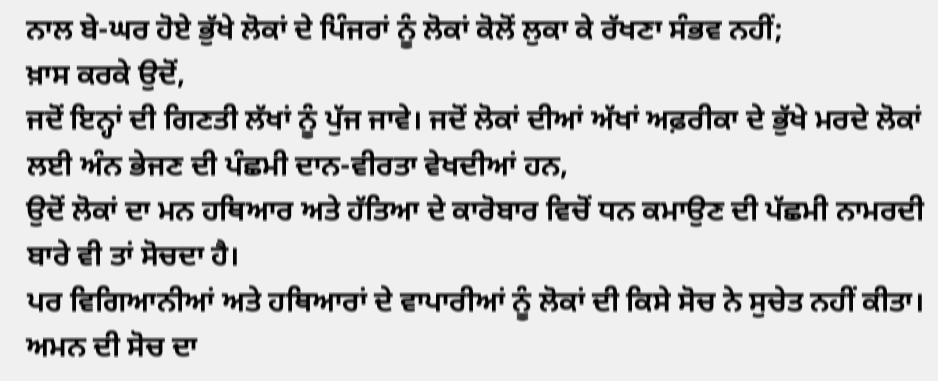ਨਾਲ ਬੇ-ਘਰ ਹੋਏ ਭੁੱਖੇ ਲੋਕਾਂ ਦੇ ਪਿੰਜਰਾਂ ਨੂੰ ਲੋਕਾਂ ਕੋਲੋਂ ਲੁਕਾ ਕੇ ਰੱਖਣਾ ਸੰਭਵ ਨਹੀਂ;
ਖ਼ਾਸ ਕਰਕੇ ਉਦੋਂ,
ਜਦੋਂ ਇਨ੍ਹਾਂ ਦੀ ਗਿਣਤੀ ਲੱਖਾਂ ਨੂੰ ਪੁੱਜ ਜਾਵੇ। ਜਦੋਂ ਲੋਕਾਂ ਦੀਆਂ ਅੱਖਾਂ ਅਫ਼ਰੀਕਾ ਦੇ ਭੁੱਖੇ ਮਰਦੇ ਲੋਕਾਂ ਲਈ ਅੰਨ ਭੇਜਣ ਦੀ ਪੰਛਮੀ ਦਾਨ-ਵੀਰਤਾ ਵੇਖਦੀਆਂ ਹਨ,
ਉਦੋਂ ਲੋਕਾਂ ਦਾ ਮਨ ਹਥਿਆਰ ਅਤੇ ਹੱਤਿਆ ਦੇ ਕਾਰੋਬਾਰ ਵਿਚੋਂ ਧਨ ਕਮਾਉਣ ਦੀ ਪੱਛਮੀ ਨਾਮਰਦੀ ਬਾਰੇ ਵੀ ਤਾਂ ਸੋਚਦਾ ਹੈ।
ਪਰ ਵਿਗਿਆਨੀਆਂ ਅਤੇ ਹਥਿਆਰਾਂ ਦੇ ਵਾਪਾਰੀਆਂ ਨੂੰ ਲੋਕਾਂ ਦੀ ਕਿਸੇ ਸੋਚ ਨੇ ਸੁਚੇਤ ਨਹੀਂ ਕੀਤਾ। ਅਮਨ ਦੀ ਸੋਚ ਦਾ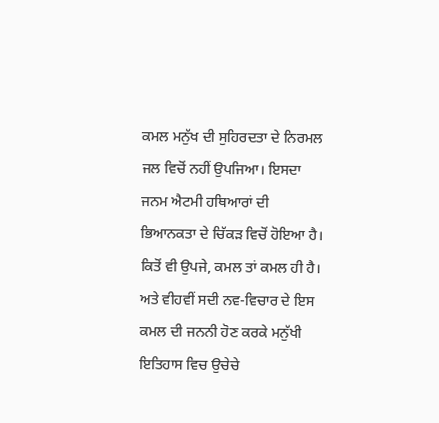ਕਮਲ ਮਨੁੱਖ ਦੀ ਸੁਹਿਰਦਤਾ ਦੇ ਨਿਰਮਲ ਜਲ ਵਿਚੋਂ ਨਹੀਂ ਉਪਜਿਆ। ਇਸਦਾ ਜਨਮ ਐਟਮੀ ਹਥਿਆਰਾਂ ਦੀ ਭਿਆਨਕਤਾ ਦੇ ਚਿੱਕੜ ਵਿਚੋਂ ਹੋਇਆ ਹੈ। ਕਿਤੋਂ ਵੀ ਉਪਜੇ, ਕਮਲ ਤਾਂ ਕਮਲ ਹੀ ਹੈ। ਅਤੇ ਵੀਹਵੀਂ ਸਦੀ ਨਵ-ਵਿਚਾਰ ਦੇ ਇਸ ਕਮਲ ਦੀ ਜਨਨੀ ਹੋਣ ਕਰਕੇ ਮਨੁੱਖੀ ਇਤਿਹਾਸ ਵਿਚ ਉਚੇਚੇ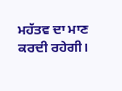ਮਹੱਤਵ ਦਾ ਮਾਣ ਕਰਦੀ ਰਹੇਗੀ।